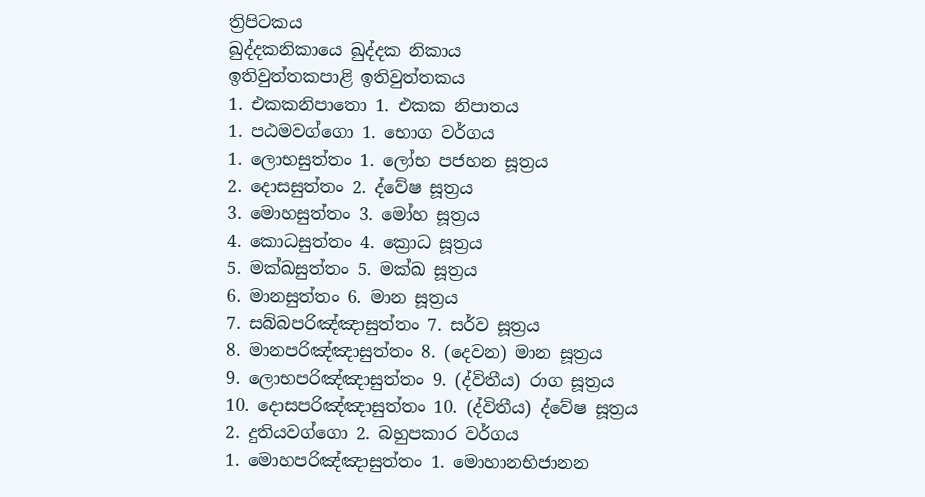ත්‍රිපිටකය
ඛුද්දකනිකායෙ ඛුද්දක නිකාය
ඉතිවුත්තකපාළි ඉතිවුත්තකය
1. එකකනිපාතො 1. එකක නිපාතය
1. පඨමවග්ගො 1. භොග වර්ගය
1. ලොභසුත්තං 1. ලෝභ පජහන සූත්‍රය
2. දොසසුත්තං 2. ද්වේෂ සූත්‍රය
3. මොහසුත්තං 3. මෝහ සූත්‍රය
4. කොධසුත්තං 4. ක්‍රොධ සූත්‍රය
5. මක්ඛසුත්තං 5. මක්ඛ සූත්‍රය
6. මානසුත්තං 6. මාන සූත්‍රය
7. සබ්බපරිඤ්ඤාසුත්තං 7. සර්ව සූත්‍රය
8. මානපරිඤ්ඤාසුත්තං 8. (දෙවන) මාන සූත්‍රය
9. ලොභපරිඤ්ඤාසුත්තං 9. (ද්විතීය) රාග සූත්‍රය
10. දොසපරිඤ්ඤාසුත්තං 10. (ද්විතීය) ද්වේෂ සූත්‍රය
2. දුතියවග්ගො 2. බහුපකාර වර්ගය
1. මොහපරිඤ්ඤාසුත්තං 1. මොහානභිජානන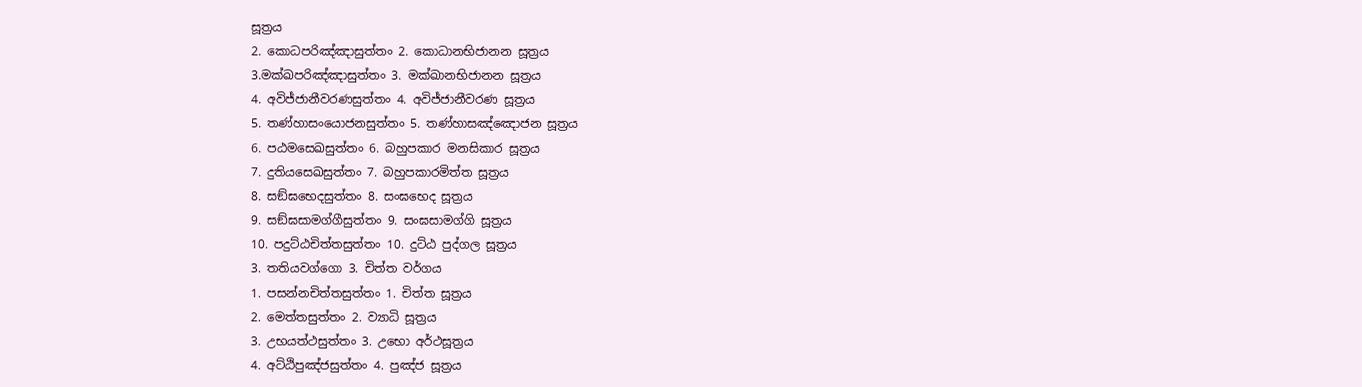සූත්‍රය
2. කොධපරිඤ්ඤාසුත්තං 2. කොධානභිජානන සූත්‍රය
3.මක්ඛපරිඤ්ඤාසුත්තං 3. මක්ඛානභිජානන සූත්‍රය
4. අවිජ්ජානීවරණසුත්තං 4. අවිජ්ජානීවරණ සූත්‍රය
5. තණ්හාසංයොජනසුත්තං 5. තණ්හාසඤ්ඤොජන සූත්‍රය
6. පඨමසෙඛසුත්තං 6. බහුපකාර මනසිකාර සූත්‍රය
7. දුතියසෙඛසුත්තං 7. බහුපකාරමිත්ත සූත්‍රය
8. සඞ්ඝභෙදසුත්තං 8. සංඝභෙද සූත්‍රය
9. සඞ්ඝසාමග්ගීසුත්තං 9. සංඝසාමග්ගි සූත්‍රය
10. පදුට්ඨචිත්තසුත්තං 10. දුට්ඨ පුද්ගල සූත්‍රය
3. තතියවග්ගො 3. චිත්ත වර්ගය
1. පසන්නචිත්තසුත්තං 1. චිත්ත සූත්‍රය
2. මෙත්තසුත්තං 2. ව්‍යාධි සූත්‍රය
3. උභයත්ථසුත්තං 3. උභො අර්ථසූත්‍රය
4. අට්ඨිපුඤ්ජසුත්තං 4. පුඤ්ජ සූත්‍රය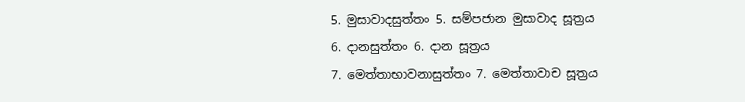5. මුසාවාදසුත්තං 5. සම්පජාන මුසාවාද සූත්‍රය
6. දානසුත්තං 6. දාන සූත්‍රය
7. මෙත්තාභාවනාසුත්තං 7. මෙත්තාවාච සූත්‍රය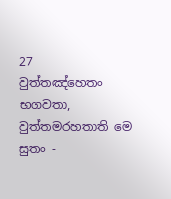27
වුත්තඤ්හෙතං භගවතා, වුත්තමරහතාති මෙ සුතං -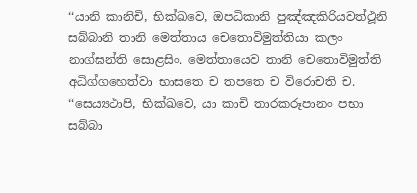‘‘යානි කානිචි, භික්ඛවෙ, ඔපධිකානි පුඤ්ඤකිරියවත්ථූනි සබ්බානි තානි මෙත්තාය චෙතොවිමුත්තියා කලං නාග්ඝන්ති සොළසිං. මෙත්තායෙව තානි චෙතොවිමුත්ති අධිග්ගහෙත්වා භාසතෙ ච තපතෙ ච විරොචති ච.
‘‘සෙය්‍යථාපි, භික්ඛවෙ, යා කාචි තාරකරූපානං පභා සබ්බා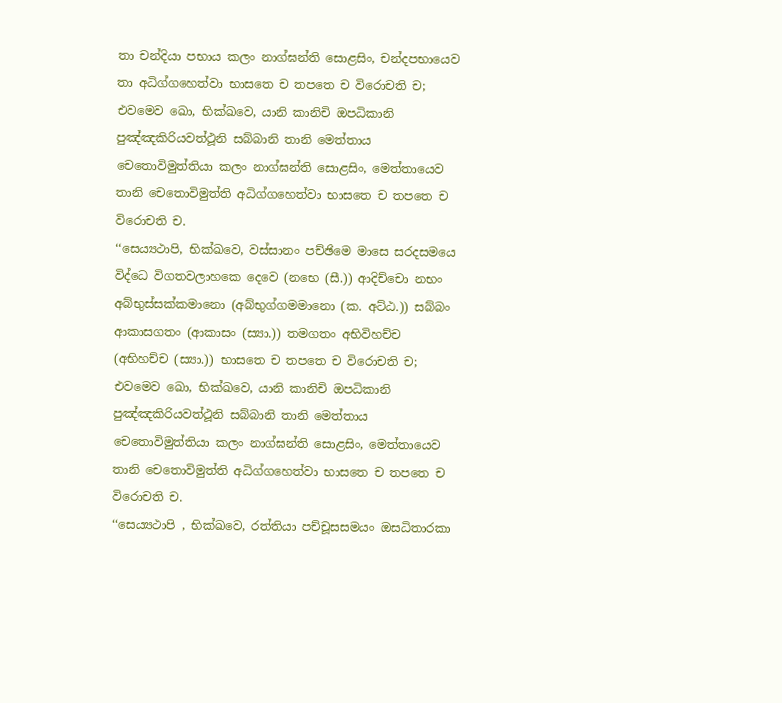තා චන්දියා පභාය කලං නාග්ඝන්ති සොළසිං, චන්දපභායෙව තා අධිග්ගහෙත්වා භාසතෙ ච තපතෙ ච විරොචති ච; එවමෙව ඛො, භික්ඛවෙ, යානි කානිචි ඔපධිකානි පුඤ්ඤකිරියවත්ථූනි සබ්බානි තානි මෙත්තාය චෙතොවිමුත්තියා කලං නාග්ඝන්ති සොළසිං, මෙත්තායෙව තානි චෙතොවිමුත්ති අධිග්ගහෙත්වා භාසතෙ ච තපතෙ ච විරොචති ච.
‘‘සෙය්‍යථාපි, භික්ඛවෙ, වස්සානං පච්ඡිමෙ මාසෙ සරදසමයෙ විද්ධෙ විගතවලාහකෙ දෙවෙ (නභෙ (සී.)) ආදිච්චො නභං අබ්භුස්සක්කමානො (අබ්භුග්ගමමානො (ක. අට්ඨ.)) සබ්බං ආකාසගතං (ආකාසං (ස්‍යා.)) තමගතං අභිවිහච්ච (අභිහච්ච (ස්‍යා.)) භාසතෙ ච තපතෙ ච විරොචති ච; එවමෙව ඛො, භික්ඛවෙ, යානි කානිචි ඔපධිකානි පුඤ්ඤකිරියවත්ථූනි සබ්බානි තානි මෙත්තාය චෙතොවිමුත්තියා කලං නාග්ඝන්ති සොළසිං, මෙත්තායෙව තානි චෙතොවිමුත්ති අධිග්ගහෙත්වා භාසතෙ ච තපතෙ ච විරොචති ච.
‘‘සෙය්‍යථාපි , භික්ඛවෙ, රත්තියා පච්චූසසමයං ඔසධිතාරකා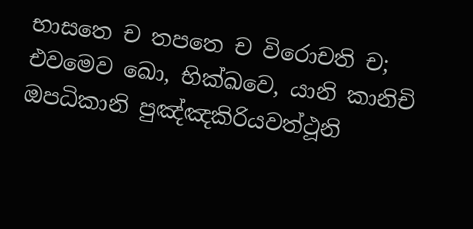භාසතෙ ච තපතෙ ච විරොචති ච; එවමෙව ඛො, භික්ඛවෙ, යානි කානිචි ඔපධිකානි පුඤ්ඤකිරියවත්ථූනි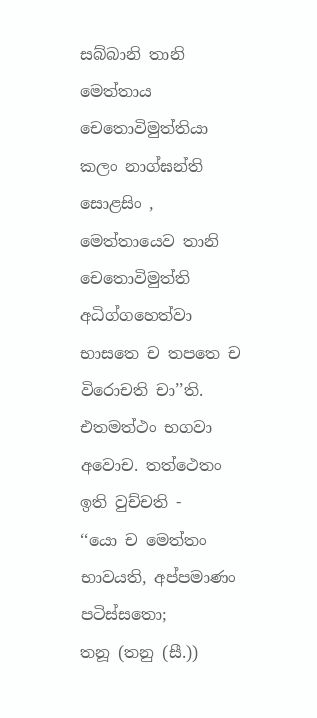සබ්බානි තානි මෙත්තාය චෙතොවිමුත්තියා කලං නාග්ඝන්ති සොළසිං , මෙත්තායෙව තානි චෙතොවිමුත්ති අධිග්ගහෙත්වා භාසතෙ ච තපතෙ ච විරොචති චා’’ති. එතමත්ථං භගවා අවොච. තත්ථෙතං ඉති වුච්චති -
‘‘යො ච මෙත්තං භාවයති, අප්පමාණං පටිස්සතො;
තනූ (තනු (සී.))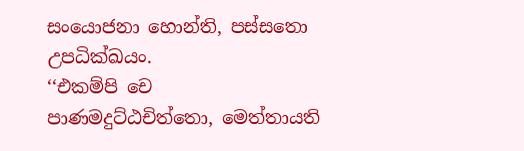සංයොජනා හොන්ති, පස්සතො උපධික්ඛයං.
‘‘එකම්පි චෙ පාණමදුට්ඨචිත්තො, මෙත්තායති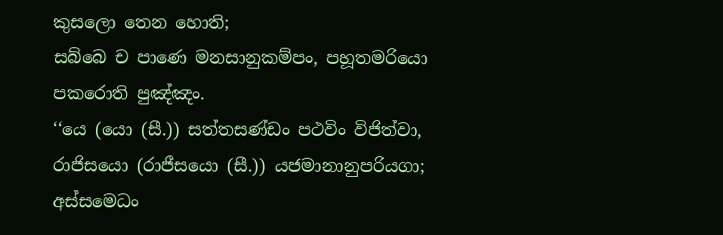කුසලො තෙන හොති;
සබ්බෙ ච පාණෙ මනසානුකම්පං, පහූතමරියො පකරොති පුඤ්ඤං.
‘‘යෙ (යො (සී.)) සත්තසණ්ඩං පථවිං විජිත්වා, රාජිසයො (රාජීසයො (සී.)) යජමානානුපරියගා;
අස්සමෙධං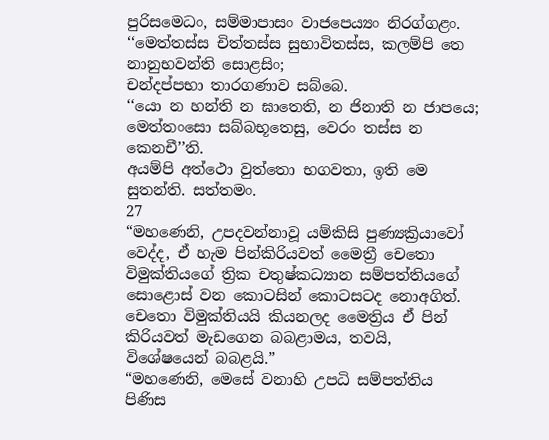පුරිසමෙධං, සම්මාපාසං වාජපෙය්‍යං නිරග්ගළං.
‘‘මෙත්තස්ස චිත්තස්ස සුභාවිතස්ස, කලම්පි තෙ නානුභවන්ති සොළසිං;
චන්දප්පභා තාරගණාව සබ්බෙ.
‘‘යො න හන්ති න ඝාතෙති, න ජිනාති න ජාපයෙ;
මෙත්තංසො සබ්බභූතෙසු, වෙරං තස්ස න කෙනචී’’ති.
අයම්පි අත්ථො වුත්තො භගවතා, ඉති මෙ සුතන්ති. සත්තමං.
27
“මහණෙනි, උපදවන්නාවූ යම්කිසි පුණ්‍යක්‍රියාවෝ වෙද්ද, ඒ හැම පින්කිරියවත් මෛත්‍රී චෙතො විමුක්තියගේ ත්‍රික චතුෂ්කධ්‍යාන සම්පත්තියගේ සොළොස් වන කොටසින් කොටසටද නොඅගිත්. චෙතො විමුක්තියයි කියනලද මෛත්‍රිය ඒ පින් කිරියවත් මැඩගෙන බබළාමය, තවයි, විශේෂයෙන් බබළයි.”
“මහණෙනි, මෙසේ වනාහි උපධි සම්පත්තිය පිණිස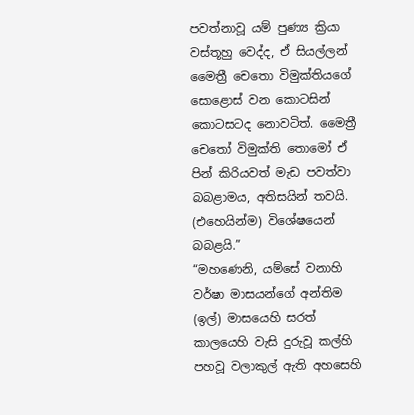පවත්නාවූ යම් පුණ්‍ය ක්‍රියා වස්තූහු වෙද්ද, ඒ සියල්ලන් මෛත්‍රී චෙතො විමුක්තියගේ සොළොස් වන කොටසින් කොටසටද නොවටිත්. මෛත්‍රී චෙතෝ විමුක්ති තොමෝ ඒ පින් කිරියවත් මැඩ පවත්වා බබළාමය, අතිසයින් තවයි. (එහෙයින්ම) විශේෂයෙන් බබළයි.”
“මහණෙනි, යම්සේ වනාහි වර්ෂා මාසයන්ගේ අන්තිම (ඉල්) මාසයෙහි සරත් කාලයෙහි වැසි දුරුවූ කල්හි පහවූ වලාකුල් ඇති අහසෙහි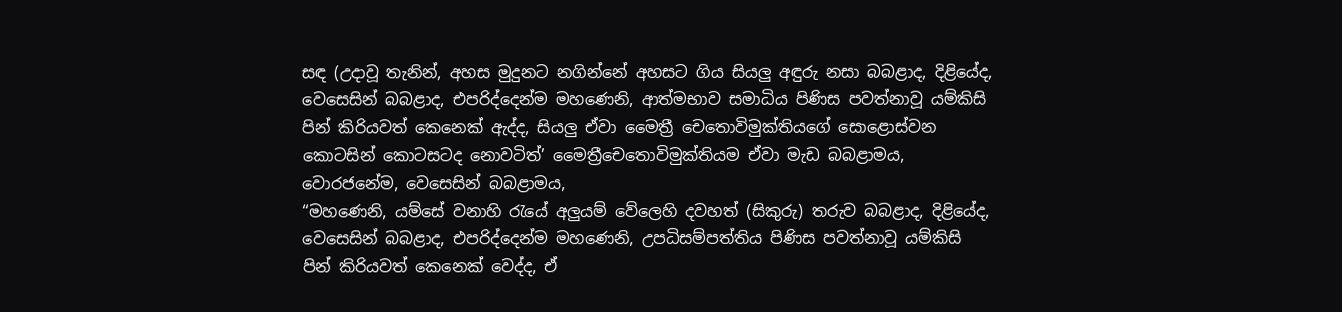සඳ (උදාවූ තැනින්, අහස මුදුනට නගින්නේ අහසට ගිය සියලු අඳුරු නසා බබළාද, දිළියේද, වෙසෙසින් බබළාද, එපරිද්දෙන්ම මහණෙනි, ආත්මභාව සමාධිය පිණිස පවත්නාවූ යම්කිසි පින් කිරියවත් කෙනෙක් ඇද්ද, සියලු ඒවා මෛත්‍රී චෙතොවිමුක්තියගේ සොළොස්වන කොටසින් කොටසටද නොවටිත්’ මෛත්‍රීචෙතොවිමුක්තියම ඒවා මැඩ බබළාමය, වොරජනේම, වෙසෙසින් බබළාමය,
“මහණෙනි, යම්සේ වනාහි රැයේ අලුයම් වේලෙහි දවහත් (සිකුරු) තරුව බබළාද, දිළියේද, වෙසෙසින් බබළාද, එපරිද්දෙන්ම මහණෙනි, උපධිසම්පත්තිය පිණිස පවත්නාවූ යම්කිසි පින් කිරියවත් කෙනෙක් වෙද්ද, ඒ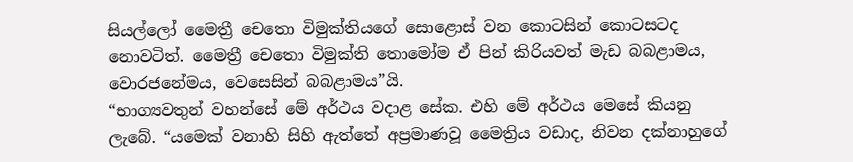සියල්ලෝ මෛත්‍රී චෙතො විමුක්තියගේ සොළොස් වන කොටසින් කොටසටද නොවටිත්. මෛත්‍රී චෙතො විමුක්ති තොමෝම ඒ පින් කිරියවත් මැඩ බබළාමය, වොරජනේමය, වෙසෙසින් බබළාමය”යි.
“භාග්‍යවතුන් වහන්සේ මේ අර්ථය වදාළ සේක. එහි මේ අර්ථය මෙසේ කියනු ලැබේ. “යමෙක් වනාහි සිහි ඇත්තේ අප්‍රමාණවූ මෛත්‍රිය වඩාද, නිවන දක්නාහුගේ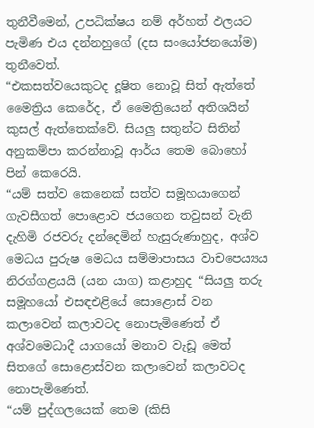තුනීවීමෙන්, උපධික්ෂය නම් අර්හත් ඵලයට පැමිණ එය දන්නහුගේ (දස සංයෝජනයෝම) තුනීවෙත්.
“එකසත්වයෙකුටද දූෂිත නොවූ සිත් ඇත්තේ මෛත්‍රිය කෙරේද, ඒ මෛත්‍රියෙන් අතිශයින් කුසල් ඇත්තෙක්වේ. සියලු සතුන්ට සිතින් අනුකම්පා කරන්නාවූ ආර්ය තෙම බොහෝ පින් කෙරෙයි.
“යම් සත්ව කෙනෙක් සත්ව සමූහයාගෙන් ගැවසීගත් පොළොව ජයගෙන තවුසන් වැනි දැහිමි රජවරු දන්දෙමින් හැසුරුණාහුද, අශ්ව මෙධය පුරුෂ මෙධය සම්මාපාසය වාචපෙය්‍යය නිරග්ගළයයි (යන යාග) කළාහුද “සියලු තරු සමූහයෝ එසඳඑළියේ සොළොස් වන කලාවෙන් කලාවටද නොපැමිණෙත් ඒ අශ්වමෙධාදී යාගයෝ මනාව වැඩූ මෙත් සිතගේ සොළොස්වන කලාවෙන් කලාවටද නොපැමිණෙත්.
“යම් පුද්ගලයෙක් තෙම (කිසි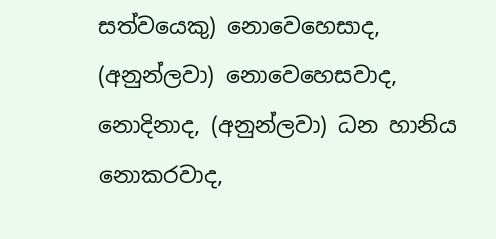සත්වයෙකු) නොවෙහෙසාද, (අනුන්ලවා) නොවෙහෙසවාද, නොදිනාද, (අනුන්ලවා) ධන හානිය නොකරවාද,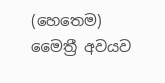(හෙතෙම) මෛත්‍රී අවයව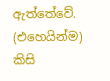ඇත්තේවේ. (එහෙයින්ම) කිසි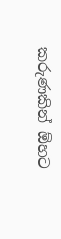කරුණකින් ඕහට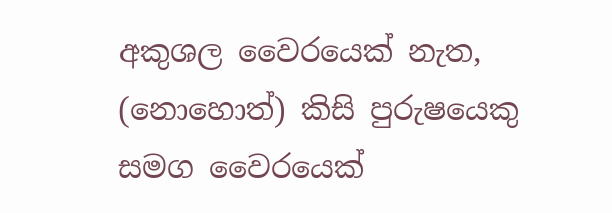අකුශල වෛරයෙක් නැත, (නොහොත්) කිසි පුරුෂයෙකු සමග වෛරයෙක්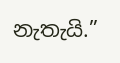නැතැයි.”